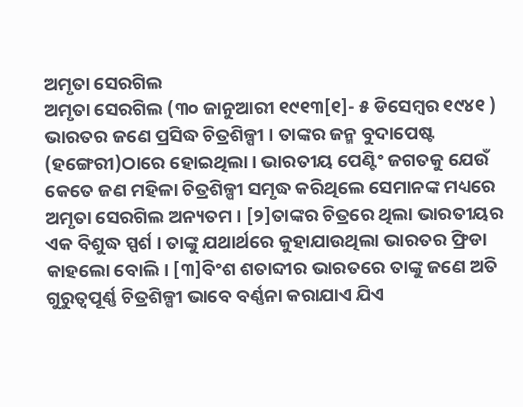ଅମୃତା ସେରଗିଲ
ଅମୃତା ସେରଗିଲ (୩୦ ଜାନୁଆରୀ ୧୯୧୩[୧]- ୫ ଡିସେମ୍ବର ୧୯୪୧ ) ଭାରତର ଜଣେ ପ୍ରସିଦ୍ଧ ଚିତ୍ରଶିଳ୍ପୀ । ତାଙ୍କର ଜନ୍ମ ବୁଦାପେଷ୍ଟ (ହଙ୍ଗେରୀ)ଠାରେ ହୋଇଥିଲା। ଭାରତୀୟ ପେଣ୍ଟିଂ ଜଗତକୁ ଯେଉଁ କେତେ ଜଣ ମହିଳା ଚିତ୍ରଶିଳ୍ପୀ ସମୃଦ୍ଧ କରିଥିଲେ ସେମାନଙ୍କ ମଧ୍ୟରେ ଅମୃତା ସେରଗିଲ ଅନ୍ୟତମ । [୨]ତାଙ୍କର ଚିତ୍ରରେ ଥିଲା ଭାରତୀୟର ଏକ ବିଶୁଦ୍ଧ ସ୍ପର୍ଶ । ତାଙ୍କୁ ଯଥାର୍ଥରେ କୁହାଯାଉଥିଲା ଭାରତର ଫ୍ରିଡା କାହଲୋ ବୋଲି। [୩]ବିଂଶ ଶତାବ୍ଦୀର ଭାରତରେ ତାଙ୍କୁ ଜଣେ ଅତି ଗୁରୁତ୍ୱପୂର୍ଣ୍ଣ ଚିତ୍ରଶିଳ୍ପୀ ଭାବେ ବର୍ଣ୍ଣନା କରାଯାଏ ଯିଏ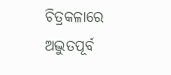ଚିତ୍ରକଳାରେ ଅଦ୍ଭୁତପୂର୍ବ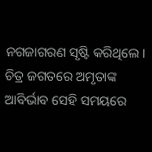ନଗଜାଗରଣ ସୃଷ୍ଟି କରିଥିଲେ। ଚିତ୍ର ଜଗତରେ ଅମୃତାଙ୍କ ଆବିର୍ଭାବ ସେହି ସମୟରେ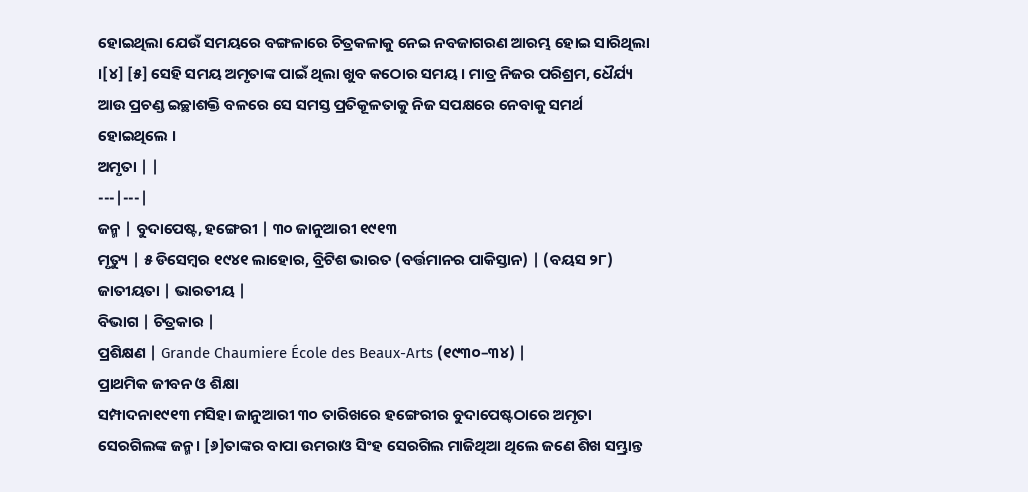ହୋଇଥିଲା ଯେଉଁ ସମୟରେ ବଙ୍ଗଳାରେ ଚିତ୍ରକଳାକୁ ନେଇ ନବଜାଗରଣ ଆରମ୍ଭ ହୋଇ ସାରିଥିଲା ।[୪] [୫] ସେହି ସମୟ ଅମୃତାଙ୍କ ପାଇଁ ଥିଲା ଖୁବ କଠୋର ସମୟ । ମାତ୍ର ନିଜର ପରିଶ୍ରମ, ଧୈର୍ଯ୍ୟ ଆଉ ପ୍ରଚଣ୍ଡ ଇଚ୍ଛାଶକ୍ତି ବଳରେ ସେ ସମସ୍ତ ପ୍ରତିକୂଳତାକୁ ନିଜ ସପକ୍ଷରେ ନେବାକୁ ସମର୍ଥ ହୋଇଥିଲେ ।
ଅମୃତା | |
---|---|
ଜନ୍ମ | ବୁଦାପେଷ୍ଟ, ହଙ୍ଗେରୀ | ୩୦ ଜାନୁଆରୀ ୧୯୧୩
ମୃତ୍ୟୁ | ୫ ଡିସେମ୍ବର ୧୯୪୧ ଲାହୋର, ବ୍ରିଟିଶ ଭାରତ (ବର୍ତ୍ତମାନର ପାକିସ୍ତାନ) | (ବୟସ ୨୮)
ଜାତୀୟତା | ଭାରତୀୟ |
ବିଭାଗ | ଚିତ୍ରକାର |
ପ୍ରଶିକ୍ଷଣ | Grande Chaumiere École des Beaux-Arts (୧୯୩୦–୩୪) |
ପ୍ରାଥମିକ ଜୀବନ ଓ ଶିକ୍ଷା
ସମ୍ପାଦନା୧୯୧୩ ମସିହା ଜାନୁଆରୀ ୩୦ ତାରିଖରେ ହଙ୍ଗେରୀର ବୁଦାପେଷ୍ଟଠାରେ ଅମୃତା ସେରଗିଲଙ୍କ ଜନ୍ମ। [୬]ତାଙ୍କର ବାପା ଉମରାଓ ସିଂହ ସେରଗିଲ ମାଜିଥିଆ ଥିଲେ ଜଣେ ଶିଖ ସମ୍ଭ୍ରାନ୍ତ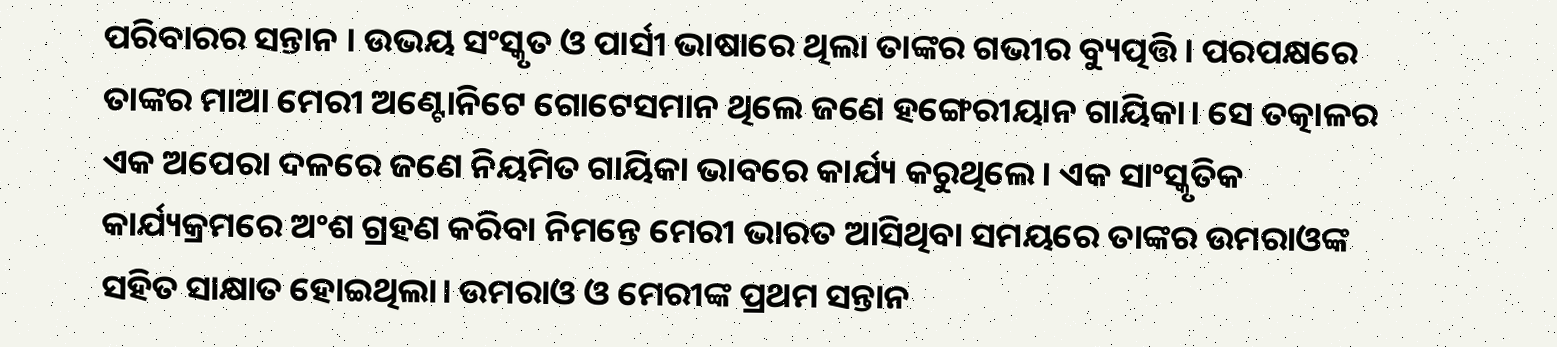ପରିବାରର ସନ୍ତାନ । ଉଭୟ ସଂସ୍କୃତ ଓ ପାର୍ସୀ ଭାଷାରେ ଥିଲା ତାଙ୍କର ଗଭୀର ବ୍ୟୁତ୍ପତ୍ତି। ପରପକ୍ଷରେ ତାଙ୍କର ମାଆ ମେରୀ ଅଣ୍ଟୋନିଟେ ଗୋଟେସମାନ ଥିଲେ ଜଣେ ହଙ୍ଗେରୀୟାନ ଗାୟିକା। ସେ ତତ୍କାଳର ଏକ ଅପେରା ଦଳରେ ଜଣେ ନିୟମିତ ଗାୟିକା ଭାବରେ କାର୍ଯ୍ୟ କରୁଥିଲେ। ଏକ ସାଂସ୍କୃତିକ କାର୍ଯ୍ୟକ୍ରମରେ ଅଂଶ ଗ୍ରହଣ କରିବା ନିମନ୍ତେ ମେରୀ ଭାରତ ଆସିଥିବା ସମୟରେ ତାଙ୍କର ଉମରାଓଙ୍କ ସହିତ ସାକ୍ଷାତ ହୋଇଥିଲା। ଉମରାଓ ଓ ମେରୀଙ୍କ ପ୍ରଥମ ସନ୍ତାନ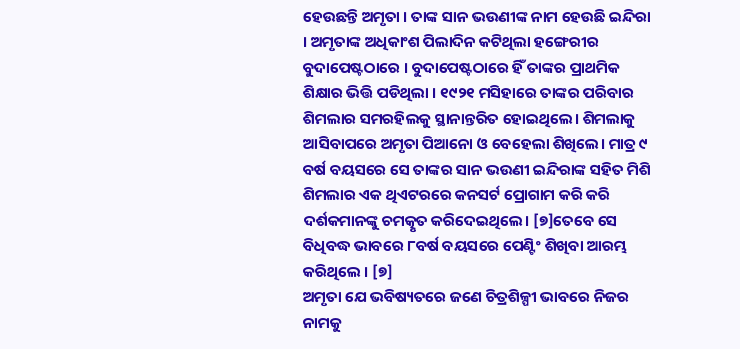ହେଉଛନ୍ତି ଅମୃତା । ତାଙ୍କ ସାନ ଭଉଣୀଙ୍କ ନାମ ହେଉଛି ଇନ୍ଦିରା । ଅମୃତାଙ୍କ ଅଧିକାଂଶ ପିଲାଦିନ କଟିଥିଲା ହଙ୍ଗେରୀର ବୁଦାପେଷ୍ଟଠାରେ । ବୁଦାପେଷ୍ଟଠାରେ ହିଁ ତାଙ୍କର ପ୍ରାଥମିକ ଶିକ୍ଷାର ଭିତ୍ତି ପଡିଥିଲା । ୧୯୨୧ ମସିହାରେ ତାଙ୍କର ପରିବାର ଶିମଲାର ସମରହିଲକୁ ସ୍ଥାନାନ୍ତରିତ ହୋଇଥିଲେ। ଶିମଲାକୁ ଆସିବାପରେ ଅମୃତା ପିଆନୋ ଓ ବେହେଲା ଶିଖିଲେ। ମାତ୍ର ୯ ବର୍ଷ ବୟସରେ ସେ ତାଙ୍କର ସାନ ଭଉଣୀ ଇନ୍ଦିରାଙ୍କ ସହିତ ମିଶି ଶିମଲାର ଏକ ଥିଏଟରରେ କନସର୍ଟ ପ୍ରୋଗାମ କରି କରି ଦର୍ଶକମାନଙ୍କୁ ଚମତ୍କୃତ କରିଦେଇଥିଲେ। [୭]ତେବେ ସେ ବିଧିବଦ୍ଧ ଭାବରେ ୮ବର୍ଷ ବୟସରେ ପେଣ୍ଟିଂ ଶିଖିବା ଆରମ୍ଭ କରିଥିଲେ । [୭]
ଅମୃତା ଯେ ଭବିଷ୍ୟତରେ ଜଣେ ଚିତ୍ରଶିଳ୍ପୀ ଭାବରେ ନିଜର ନାମକୁ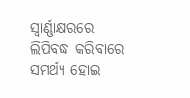ସ୍ୱାର୍ଣ୍ଣାକ୍ଷରରେ ଲିପିବଦ୍ଧ କରିବାରେ ସମର୍ଥ୍ୟ ହୋଇ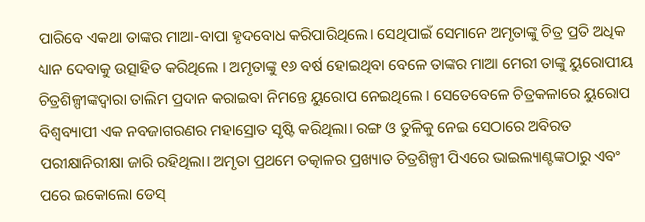ପାରିବେ ଏକଥା ତାଙ୍କର ମାଆ-ବାପା ହୃଦବୋଧ କରିପାରିଥିଲେ। ସେଥିପାଇଁ ସେମାନେ ଅମୃତାଙ୍କୁ ଚିତ୍ର ପ୍ରତି ଅଧିକ ଧ୍ୟାନ ଦେବାକୁ ଉତ୍ସାହିତ କରିଥିଲେ । ଅମୃତାଙ୍କୁ ୧୬ ବର୍ଷ ହୋଇଥିବା ବେଳେ ତାଙ୍କର ମାଆ ମେରୀ ତାଙ୍କୁ ୟୁରୋପୀୟ ଚିତ୍ରଶିଳ୍ପୀଙ୍କଦ୍ୱାରା ତାଲିମ ପ୍ରଦାନ କରାଇବା ନିମନ୍ତେ ୟୁରୋପ ନେଇଥିଲେ । ସେତେବେଳେ ଚିତ୍ରକଳାରେ ୟୁରୋପ ବିଶ୍ୱବ୍ୟାପୀ ଏକ ନବଜାଗରଣର ମହାସ୍ରୋତ ସୃଷ୍ଟି କରିଥିଲା। ରଙ୍ଗ ଓ ତୁଳିକୁ ନେଇ ସେଠାରେ ଅବିରତ ପରୀକ୍ଷାନିରୀକ୍ଷା ଜାରି ରହିଥିଲା। ଅମୃତା ପ୍ରଥମେ ତତ୍କାଳର ପ୍ରଖ୍ୟାତ ଚିତ୍ରଶିଳ୍ପୀ ପିଏରେ ଭାଇଲ୍ୟାଣ୍ଟଙ୍କଠାରୁ ଏବଂ ପରେ ଇକୋଲୋ ଡେସ୍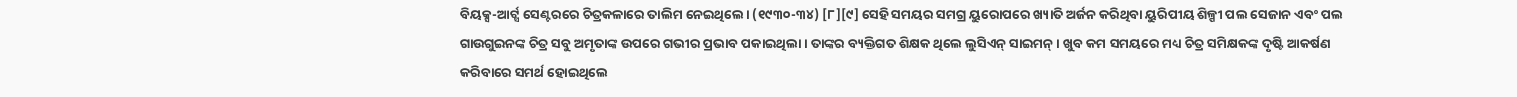ବିୟକ୍ସ-ଆର୍ଟ୍ସ ସେଣ୍ଟରରେ ଚିତ୍ରକଳାରେ ତାଲିମ ନେଇଥିଲେ। (୧୯୩୦-୩୪) [୮][୯] ସେହି ସମୟର ସମଗ୍ର ୟୁରୋପରେ ଖ୍ୟାତି ଅର୍ଜନ କରିଥିବା ୟୁରିପୀୟ ଶିଳ୍ପୀ ପଲ ସେଜାନ ଏବଂ ପଲ ଗାଉଗୁଇନଙ୍କ ଚିତ୍ର ସବୁ ଅମୃତାଙ୍କ ଉପରେ ଗଭୀର ପ୍ରଭାବ ପକାଇଥିଲା । ତାଙ୍କର ବ୍ୟକ୍ତିଗତ ଶିକ୍ଷକ ଥିଲେ ଲୁସିଏନ୍ ସାଇମନ୍ । ଖୁବ କମ ସମୟରେ ମଧ୍ୟ ଚିତ୍ର ସମିକ୍ଷକଙ୍କ ଦୃଷ୍ଟି ଆକର୍ଷଣ କରିବାରେ ସମର୍ଥ ହୋଇଥିଲେ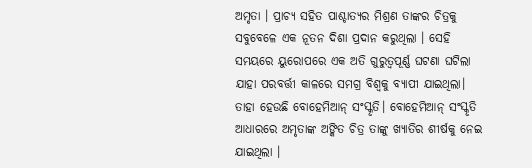ଅମୃତା । ପ୍ରାଚ୍ୟ ସହିତ ପାଶ୍ଚାତ୍ୟର ମିଶ୍ରଣ ତାଙ୍କର ଚିତ୍ରକୁ ସବୁବେଳେ ଏକ ନୂତନ ଦିଶା ପ୍ରଦାନ କରୁଥିଲା । ସେହି ସମୟରେ ୟୁରୋପରେ ଏକ ଅତି ଗୁରୁତ୍ୱପୂର୍ଣ୍ଣ ଘଟଣା ଘଟିଲା ଯାହା ପରବର୍ତ୍ତୀ କାଳରେ ସମଗ୍ର ବିଶ୍ୱକୁ ବ୍ୟାପୀ ଯାଇଥିଲା। ତାହା ହେଉଛି ବୋହେମିଆନ୍ ସଂସ୍କୃତି। ବୋହେମିଆନ୍ ସଂସ୍କୃତି ଆଧାରରେ ଅମୃତାଙ୍କ ଅଙ୍କିତ ଚିତ୍ର ତାଙ୍କୁ ଖ୍ୟାତିର ଶୀର୍ଷକୁ ନେଇ ଯାଇଥିଲା ।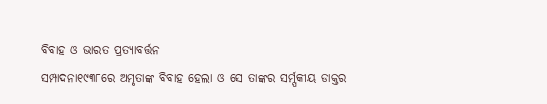ବିବାହ ଓ ଭାରତ ପ୍ରତ୍ୟାବର୍ତ୍ତନ
ସମ୍ପାଦନା୧୯୩୮ରେ ଅମୃତାଙ୍କ ବିବାହ ହେଲା ଓ ସେ ତାଙ୍କର ସର୍ମ୍ପକୀୟ ଡାକ୍ତର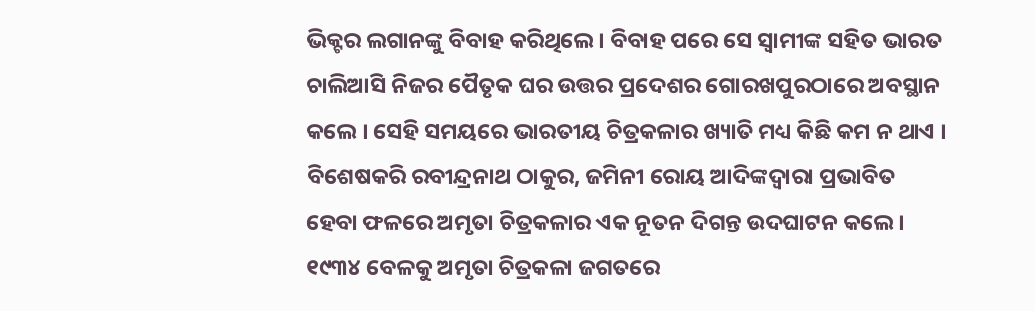ଭିକ୍ଟର ଲଗାନଙ୍କୁ ବିବାହ କରିଥିଲେ । ବିବାହ ପରେ ସେ ସ୍ୱାମୀଙ୍କ ସହିତ ଭାରତ ଚାଲିଆସି ନିଜର ପୈତୃକ ଘର ଉତ୍ତର ପ୍ରଦେଶର ଗୋରଖପୁରଠାରେ ଅବସ୍ଥାନ କଲେ । ସେହି ସମୟରେ ଭାରତୀୟ ଚିତ୍ରକଳାର ଖ୍ୟାତି ମଧ୍ୟ କିଛି କମ ନ ଥାଏ । ବିଶେଷକରି ରବୀନ୍ଦ୍ରନାଥ ଠାକୁର, ଜମିନୀ ରୋୟ ଆଦିଙ୍କଦ୍ୱାରା ପ୍ରଭାବିତ ହେବା ଫଳରେ ଅମୃତା ଚିତ୍ରକଳାର ଏକ ନୂତନ ଦିଗନ୍ତ ଉଦଘାଟନ କଲେ । ୧୯୩୪ ବେଳକୁ ଅମୃତା ଚିତ୍ରକଳା ଜଗତରେ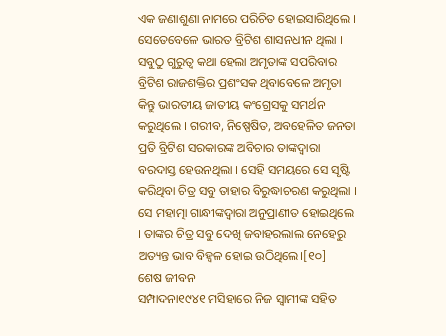ଏକ ଜଣାଶୁଣା ନାମରେ ପରିଚିତ ହୋଇସାରିଥିଲେ । ସେତେବେଳେ ଭାରତ ବ୍ରିଟିଶ ଶାସନଧୀନ ଥିଲା । ସବୁଠୁ ଗୁରୁତ୍ୱ କଥା ହେଲା ଅମୃତାଙ୍କ ସପରିବାର ବ୍ରିଟିଶ ରାଜଶକ୍ତିର ପ୍ରଶଂସକ ଥିବାବେଳେ ଅମୃତା କିନ୍ତୁ ଭାରତୀୟ ଜାତୀୟ କଂଗ୍ରେସକୁ ସମର୍ଥନ କରୁଥିଲେ । ଗରୀବ, ନିଷ୍ପେଷିତ, ଅବହେଳିତ ଜନତା ପ୍ରତି ବ୍ରିଟିଶ ସରକାରଙ୍କ ଅବିଚାର ତାଙ୍କଦ୍ୱାରା ବରଦାସ୍ତ ହେଉନଥିଲା । ସେହି ସମୟରେ ସେ ସୃଷ୍ଟି କରିଥିବା ଚିତ୍ର ସବୁ ତାହାର ବିରୁଦ୍ଧାଚରଣ କରୁଥିଲା । ସେ ମହାତ୍ମା ଗାନ୍ଧୀଙ୍କଦ୍ୱାରା ଅନୁପ୍ରାଣୀତ ହୋଇଥିଲେ । ତାଙ୍କର ଚିତ୍ର ସବୁ ଦେଖି ଜବାହରଲାଲ ନେହେରୁ ଅତ୍ୟନ୍ତ ଭାବ ବିହ୍ୱଳ ହୋଇ ଉଠିଥିଲେ।[୧୦]
ଶେଷ ଜୀବନ
ସମ୍ପାଦନା୧୯୪୧ ମସିହାରେ ନିଜ ସ୍ୱାମୀଙ୍କ ସହିତ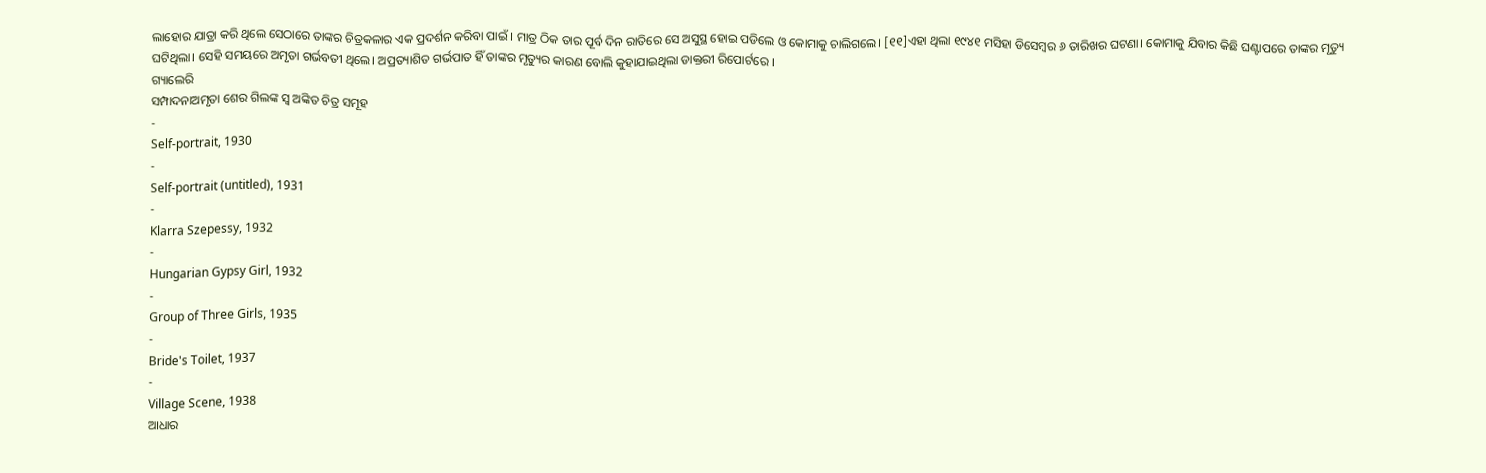ଲାହୋର ଯାତ୍ରା କରି ଥିଲେ ସେଠାରେ ତାଙ୍କର ଚିତ୍ରକଳାର ଏକ ପ୍ରଦର୍ଶନ କରିବା ପାଇଁ । ମାତ୍ର ଠିକ ତାର ପୂର୍ବ ଦିନ ରାତିରେ ସେ ଅସୁସ୍ଥ ହୋଇ ପଡିଲେ ଓ କୋମାକୁ ଚାଲିଗଲେ। [୧୧]ଏହା ଥିଲା ୧୯୪୧ ମସିହା ଡିସେମ୍ବର ୬ ତାରିଖର ଘଟଣା। କୋମାକୁ ଯିବାର କିଛି ଘଣ୍ଟାପରେ ତାଙ୍କର ମୃତ୍ୟୁ ଘଟିଥିଲା। ସେହି ସମୟରେ ଅମୃତା ଗର୍ଭବତୀ ଥିଲେ। ଅପ୍ରତ୍ୟାଶିତ ଗର୍ଭପାତ ହିଁ ତାଙ୍କର ମୃତ୍ୟୁର କାରଣ ବୋଲି କୁହାଯାଇଥିଲା ଡାକ୍ତରୀ ରିପୋର୍ଟରେ ।
ଗ୍ୟାଲେରି
ସମ୍ପାଦନାଅମୃତା ଶେର ଗିଲଙ୍କ ସ୍ୱ ଅଙ୍କିତ ଚିତ୍ର ସମୂହ
-
Self-portrait, 1930
-
Self-portrait (untitled), 1931
-
Klarra Szepessy, 1932
-
Hungarian Gypsy Girl, 1932
-
Group of Three Girls, 1935
-
Bride's Toilet, 1937
-
Village Scene, 1938
ଆଧାର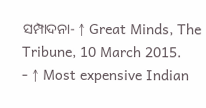ସମ୍ପାଦନା- ↑ Great Minds, The Tribune, 10 March 2015.
- ↑ Most expensive Indian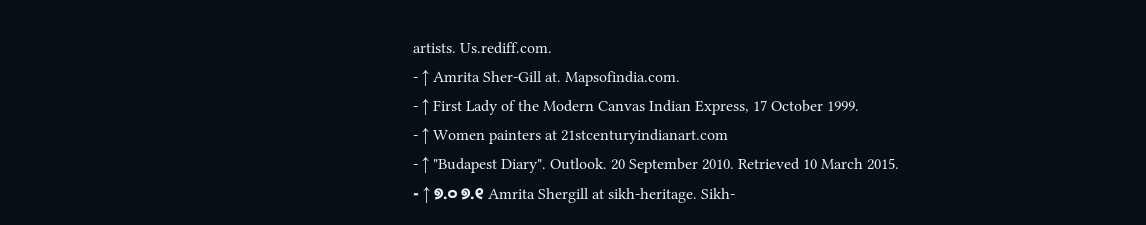artists. Us.rediff.com.
- ↑ Amrita Sher-Gill at. Mapsofindia.com.
- ↑ First Lady of the Modern Canvas Indian Express, 17 October 1999.
- ↑ Women painters at 21stcenturyindianart.com
- ↑ "Budapest Diary". Outlook. 20 September 2010. Retrieved 10 March 2015.
- ↑ ୭.୦ ୭.୧ Amrita Shergill at sikh-heritage. Sikh-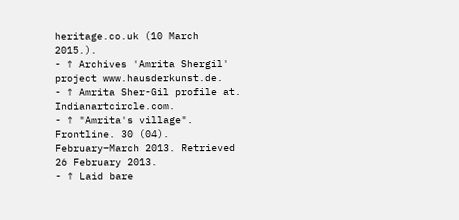heritage.co.uk (10 March 2015.).
- ↑ Archives 'Amrita Shergil' project www.hausderkunst.de.
- ↑ Amrita Sher-Gil profile at. Indianartcircle.com.
- ↑ "Amrita's village". Frontline. 30 (04). February–March 2013. Retrieved 26 February 2013.
- ↑ Laid bare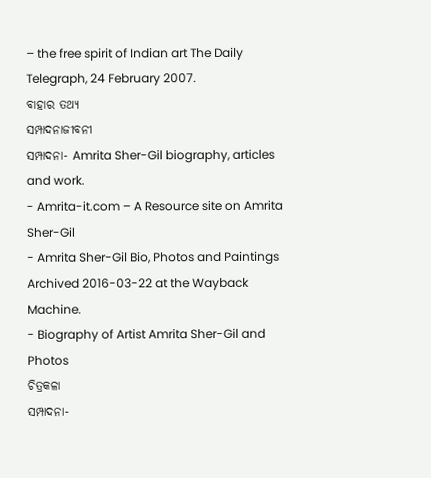– the free spirit of Indian art The Daily Telegraph, 24 February 2007.
ବାହାର ତଥ୍ୟ
ସମ୍ପାଦନାଜୀବନୀ
ସମ୍ପାଦନା- Amrita Sher-Gil biography, articles and work.
- Amrita-it.com – A Resource site on Amrita Sher-Gil
- Amrita Sher-Gil Bio, Photos and Paintings Archived 2016-03-22 at the Wayback Machine.
- Biography of Artist Amrita Sher-Gil and Photos
ଚିତ୍ରକଳା
ସମ୍ପାଦନା-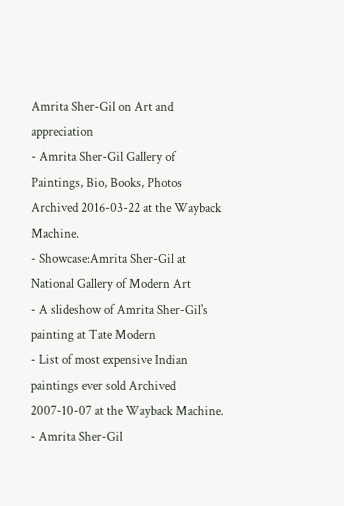Amrita Sher-Gil on Art and appreciation
- Amrita Sher-Gil Gallery of Paintings, Bio, Books, Photos Archived 2016-03-22 at the Wayback Machine.
- Showcase:Amrita Sher-Gil at National Gallery of Modern Art
- A slideshow of Amrita Sher-Gil's painting at Tate Modern
- List of most expensive Indian paintings ever sold Archived 2007-10-07 at the Wayback Machine.
- Amrita Sher-Gil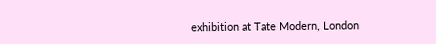exhibition at Tate Modern, London